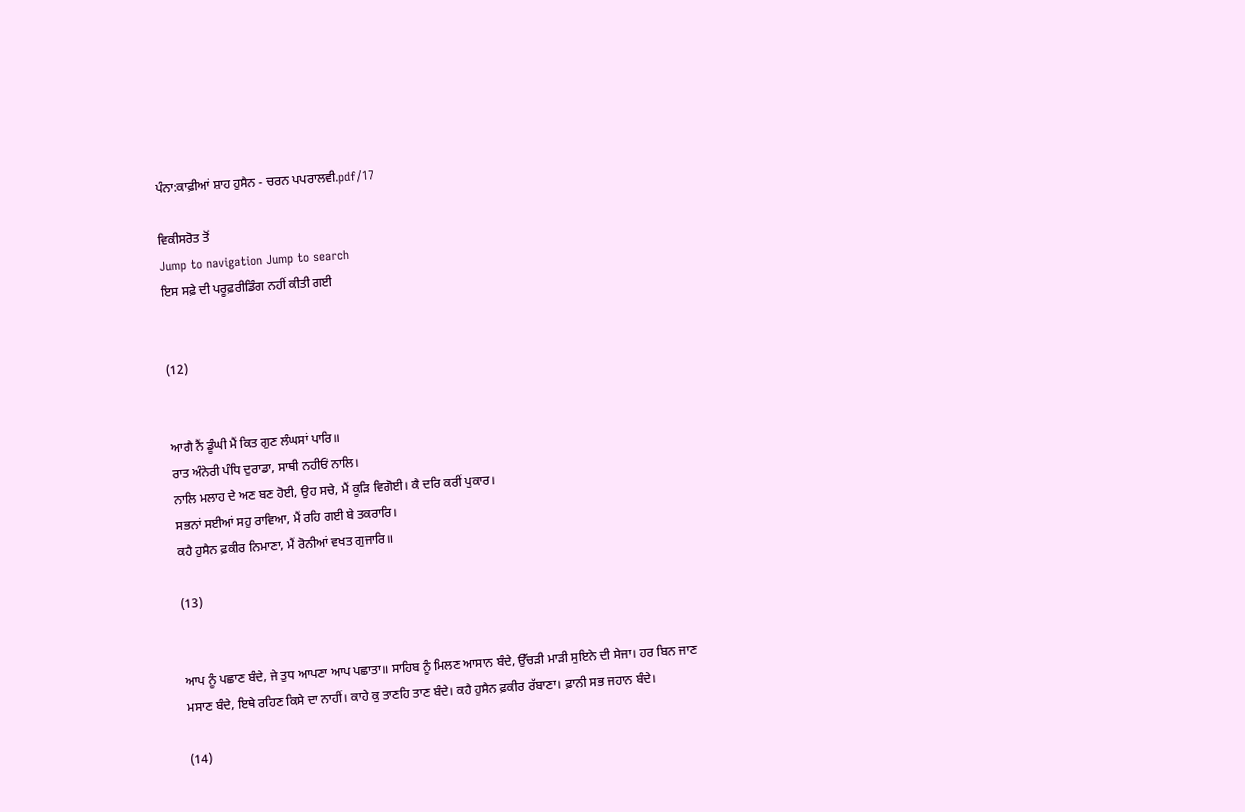ਪੰਨਾ:ਕਾਫ਼ੀਆਂ ਸ਼ਾਹ ਹੁਸੈਨ - ਚਰਨ ਪਪਰਾਲਵੀ.pdf/17

ਵਿਕੀਸਰੋਤ ਤੋਂ
Jump to navigation Jump to search
ਇਸ ਸਫ਼ੇ ਦੀ ਪਰੂਫ਼ਰੀਡਿੰਗ ਨਹੀਂ ਕੀਤੀ ਗਈ


(12)


ਆਗੈ ਨੈਂ ਡੂੰਘੀ ਮੈਂ ਕਿਤ ਗੁਣ ਲੰਘਸਾਂ ਪਾਰਿ॥
ਰਾਤ ਅੰਨੇਰੀ ਪੰਧਿ ਦੁਰਾਡਾ, ਸਾਥੀ ਨਹੀਓਂ ਨਾਲਿ।
ਨਾਲਿ ਮਲਾਹ ਦੇ ਅਣ ਬਣ ਹੋਈ, ਉਹ ਸਚੇ, ਮੈਂ ਕੂੜਿ ਵਿਗੋਈ। ਕੈ ਦਰਿ ਕਰੀਂ ਪੁਕਾਰ।
ਸਭਨਾਂ ਸਈਆਂ ਸਹੁ ਰਾਵਿਆ, ਮੈਂ ਰਹਿ ਗਈ ਬੇ ਤਕਰਾਰਿ।
ਕਹੈ ਹੁਸੈਨ ਫ਼ਕੀਰ ਨਿਮਾਣਾ, ਮੈਂ ਰੋਨੀਆਂ ਵਖਤ ਗੁਜਾਰਿ॥

(13)


ਆਪ ਨੂੰ ਪਛਾਣ ਬੰਦੇ, ਜੇ ਤੁਧ ਆਪਣਾ ਆਪ ਪਛਾਤਾ॥ ਸਾਹਿਬ ਨੂੰ ਮਿਲਣ ਆਸਾਨ ਬੰਦੇ, ਉੱਚੜੀ ਮਾੜੀ ਸੁਇਨੇ ਦੀ ਸੇਜਾ। ਹਰ ਬਿਨ ਜਾਣ ਮਸਾਣ ਬੰਦੇ, ਇਥੇ ਰਹਿਣ ਕਿਸੇ ਦਾ ਨਾਹੀਂ। ਕਾਹੇ ਕੁ ਤਾਣਹਿ ਤਾਣ ਬੰਦੇ। ਕਹੈ ਹੁਸੈਨ ਫ਼ਕੀਰ ਰੱਬਾਣਾ। ਫ਼ਾਨੀ ਸਭ ਜਹਾਨ ਬੰਦੇ।

(14)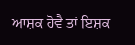ਆਸ਼ਕ ਹੋਵੈ ਤਾਂ ਇਸ਼ਕ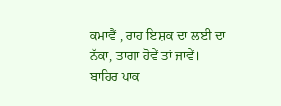ਕਮਾਵੈਂ , ਰਾਹ ਇਸ਼ਕ ਦਾ ਲਈ ਦਾ ਨੱਕਾ, ਤਾਗਾ ਹੋਵੇਂ ਤਾਂ ਜਾਵੇਂ।
ਬਾਹਿਰ ਪਾਕ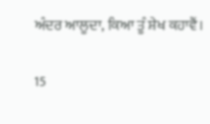ਅੰਦਰ ਆਲੂਦਾ, ਕਿਆ ਤੂੰ ਸ਼ੇਖ ਕਹਾਵੈਂ।

15